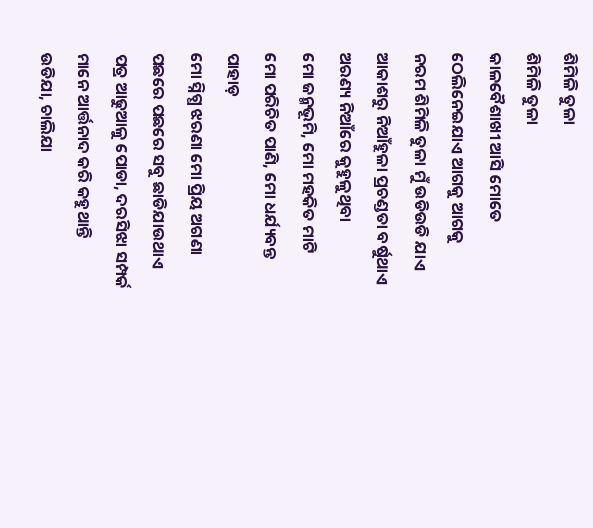ଶିମିଳି ତୁଳା
ଶିମିଳି ତୁଳା
କାଳବୈଶାଖୀ ଆସି ମୋତେ
ଠେଲିନେଇଯାଏ ଆଗକୁ ଆଗକୁ
ନରମ ଶିମିଳି ତୁଳା ମୁଁ ଉଡିଉଡି ଯାଏ
ଆକାଶରୁ ନିଆଁହୁଳା ପ୍ରଚଣ୍ଡତା ବର୍ଷୁଥାଏ
ଅରଣ୍ୟ ନିଆଁରେ କୁହୁଳୁଥିବା
ମୋ ଜନ୍ମଭୂମି, ମୋ ମହକିତ ମାଟି
ମୋ ପରିଚିତ ପାଣି, ମୋ ଧର୍ଯ୍ୟବନ୍ତ ପାହାଡ଼
ମୋ ସ୍ନିଗ୍ଧ ଝରଣା ମୋ ପ୍ରିୟ ଅଗଣା
ପଛରେ ପଛରେ ସବୁ ଛାଡିଯାଉଥାଏ
ପତ୍ର ଆଢୁଆଳୁ ପୋଡା, ଦରସିଝା ସମ୍ପର୍କ
ମାନେ ଆର୍ତ୍ତନାଦ କରି କହୁଥାନ୍ତି
ଉଡିଯା, ଚାଲିଯା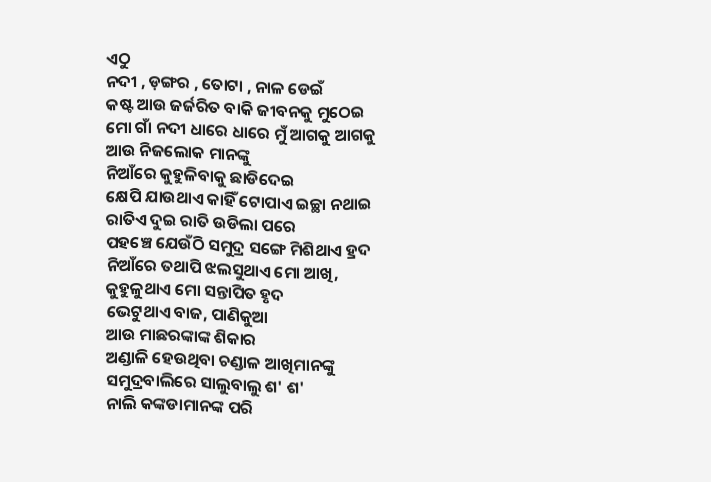ଏଠୁ
ନଦୀ , ଡ଼ଙ୍ଗର , ତୋଟା , ନାଳ ଡେଇଁ
କଷ୍ଟ ଆଉ ଜର୍ଜରିତ ବାକି ଜୀବନକୁ ମୁଠେଇ
ମୋ ଗାଁ ନଦୀ ଧାରେ ଧାରେ ମୁଁ ଆଗକୁ ଆଗକୁ
ଆଉ ନିଜଲୋକ ମାନଙ୍କୁ
ନିଆଁରେ କୁହୁଳିବାକୁ ଛାଡିଦେଇ
କ୍ଷେପି ଯାଉଥାଏ କାହିଁ ଟୋପାଏ ଇଚ୍ଛା ନଥାଇ
ରାତିଏ ଦୁଇ ରାତି ଉଡିଲା ପରେ
ପହଞ୍ଚେ ଯେଉଁଠି ସମୁଦ୍ର ସଙ୍ଗେ ମିଶିଥାଏ ହ୍ରଦ
ନିଆଁରେ ତଥାପି ଝଲସୁଥାଏ ମୋ ଆଖି,
କୁହୁଳୁଥାଏ ମୋ ସନ୍ତାପିତ ହୃଦ
ଭେଟୁଥାଏ ବାଜ, ପାଣିକୁଆ
ଆଉ ମାଛରଙ୍କାଙ୍କ ଶିକାର
ଅଣ୍ଡାଳି ହେଉଥିବା ଚଣ୍ଡାଳ ଆଖିମାନଙ୍କୁ
ସମୁଦ୍ରବାଲିରେ ସାଲୁବାଲୁ ଶ' ଶ'
ନାଲି କଙ୍କଡାମାନଙ୍କ ପରି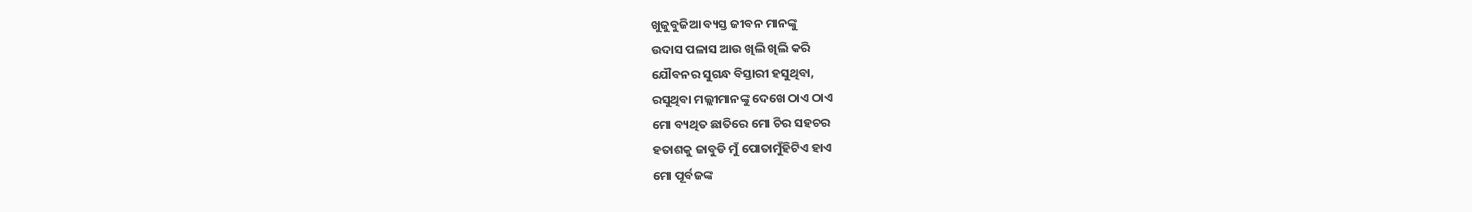ଖୁଜୁବୁଜିଆ ବ୍ୟସ୍ତ ଜୀବନ ମାନଙ୍କୁ
ଉଦାସ ପଳାସ ଆଉ ଖିଲି ଖିଲି କରି
ଯୌବନର ସୁଗନ୍ଧ ବିସ୍ତାରୀ ହସୁଥିବା,
ରସୁଥିବା ମଲ୍ଲୀମାନଙ୍କୁ ଦେଖେ ଠାଏ ଠାଏ
ମୋ ବ୍ୟଥିତ ଛାତିରେ ମୋ ଚିର ସହଚର
ହତାଶକୁ ଜାବୁଡି ମୁଁ ପୋତାମୁଁହିଟିଏ ହାଏ
ମୋ ପୂର୍ବଜଙ୍କ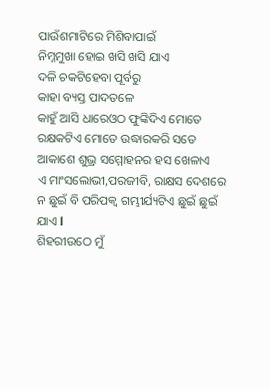ପାଉଁଶମାଟିରେ ମିଶିବାପାଇଁ
ନିମ୍ନମୁଖା ହୋଇ ଖସି ଖସି ଯାଏ
ଦଳି ଚକଟିହେବା ପୂର୍ବରୁ
କାହା ବ୍ୟସ୍ତ ପାଦତଳେ
କାହୁଁ ଆସି ଧାରେଓଠ ଫୁଙ୍କିଦିଏ ମୋତେ
ରକ୍ଷକଟିଏ ମୋତେ ଉଦ୍ଧାରକରି ସତେ
ଆକାଶେ ଶୁଭ୍ର ସମ୍ମୋହନର ହସ ଖେଳାଏ
ଏ ମାଂସଲୋଭୀ,ପରଜୀବି, ରାକ୍ଷସ ଦେଶରେ
ନ ଛୁଇଁ ବି ପରିପକ୍ୱ ଗମ୍ଭୀର୍ଯ୍ୟଟିଏ ଛୁଇଁ ଛୁଇଁ ଯାଏ l
ଶିହରୀଉଠେ ମୁଁ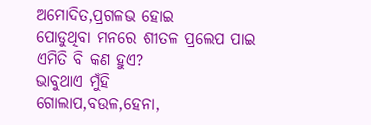ଅମୋଦିତ,ପ୍ରଗଳଭ ହୋଇ
ପୋଡୁଥିବା ମନରେ ଶୀତଳ ପ୍ରଲେପ ପାଇ
ଏମିତି ବି କଣ ହୁଏ?
ଭାବୁଥାଏ ମୁଁହି
ଗୋଲାପ,ବଉଳ,ହେନା,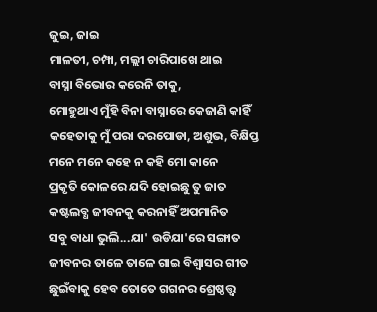ଜୁଇ, ଜାଇ
ମାଳତୀ, ଚମ୍ପା, ମଲ୍ଲୀ ଚାରିପାଖେ ଥାଇ
ବାସ୍ନା ବିଭୋର କରେନି ତାକୁ,
ମୋହୁଥାଏ ମୁଁହି ବିନା ବାସ୍ନାରେ କେଜାଣି କାହିଁ
କହେତାକୁ ମୁଁ ପରା ଦରପୋଡା, ଅଶୁଭ, ବିକ୍ଷିପ୍ତ
ମନେ ମନେ କହେ ନ କହି ମୋ କାନେ
ପ୍ରକୃତି କୋଳରେ ଯଦି ହୋଇଛୁ ତୁ ଜାତ
କଷ୍ଟଲବ୍ଧ ଜୀବନକୁ କରନାହିଁ ଅପମାନିତ
ସବୁ ବାଧା ଭୁଲି...ଯା' ଉଡିଯା'ରେ ସଙ୍ଗାତ
ଜୀବନର ତାଳେ ତାଳେ ଗାଇ ବିଶ୍ୱାସର ଗୀତ
ଛୁଇଁବାକୁ ହେବ ତୋତେ ଗଗନର ଶ୍ରେଷ୍ଠତ୍ତ୍ୱ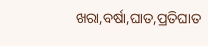ଖରା,ବର୍ଷା,ଘାତ,ପ୍ରତିଘାତ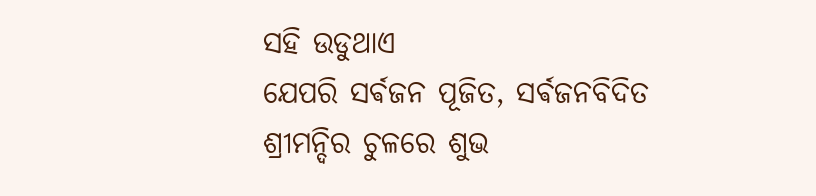ସହି ଉଡୁଥାଏ
ଯେପରି ସର୍ଵଜନ ପୂଜିତ, ସର୍ଵଜନବିଦିତ
ଶ୍ରୀମନ୍ଦିର ଚୁଳରେ ଶୁଭ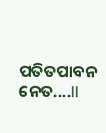ପତିତପାବନ ନେତ....ll